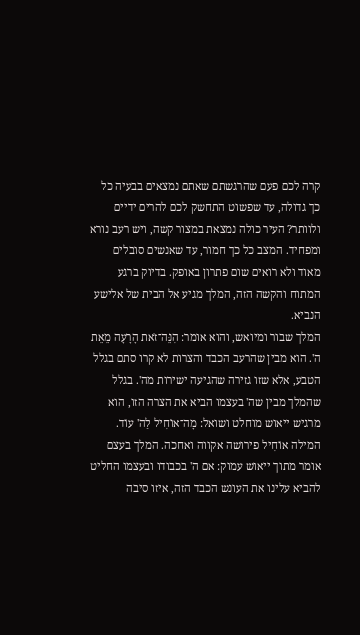קרה לכם פעם שהרגשתם שאתם נמצאים בבעיה כל כך גדולה, עד שפשוט התחשק לכם להרים ידיים ולוותר? העיר כולה נמצאת במצור קשה, ויש רעב נורא ומפחיד. המצב כל כך חמור, עד שאנשים סובלים מאוד ולא רואים שום פתרון באופק. בדיוק ברגע המתוח והקשה הזה, המלך מגיע אל הבית של אלישע הנביא.
המלך שבור ומיואש, והוא אומר: הִנֵּה־זֹאת הָרָעָה מֵאֵת ה'. הוא מבין שהרעב הכבד והצרות לא קרו סתם בגלל הטבע, אלא שזו גזירה שהגיעה ישירות מה'. בגלל שהמלך מבין שה' בעצמו הביא את הצרה הזו, הוא מרגיש ייאוש מוחלט ושואל: מָה־אוֹחִיל לַה' עוֹד. המילה אוֹחִיל פירושה אקווה ואחכה. המלך בעצם אומר מתוך ייאוש עמוק: אם ה' בכבודו ובעצמו החליט להביא עלינו את העונש הכבד הזה, איזו סיבה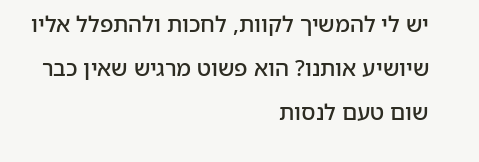יש לי להמשיך לקוות, לחכות ולהתפלל אליו שיושיע אותנו? הוא פשוט מרגיש שאין כבר שום טעם לנסות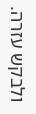ולבקש עזרה.